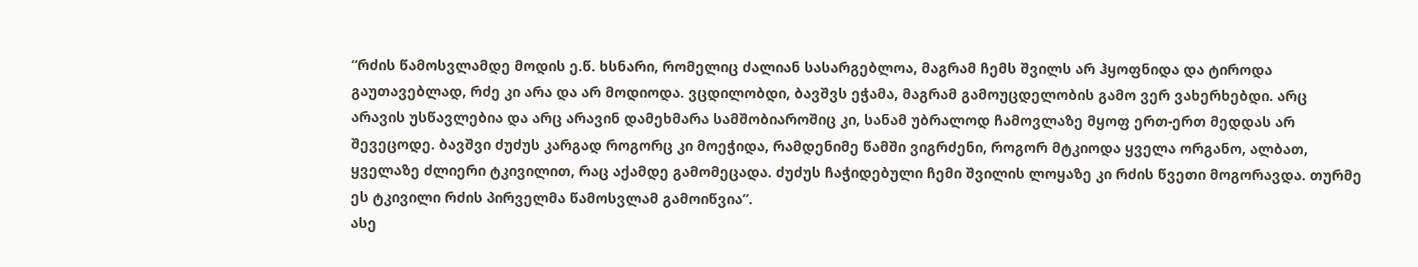“რძის წამოსვლამდე მოდის ე.წ. ხსნარი, რომელიც ძალიან სასარგებლოა, მაგრამ ჩემს შვილს არ ჰყოფნიდა და ტიროდა გაუთავებლად, რძე კი არა და არ მოდიოდა. ვცდილობდი, ბავშვს ეჭამა, მაგრამ გამოუცდელობის გამო ვერ ვახერხებდი. არც არავის უსწავლებია და არც არავინ დამეხმარა სამშობიაროშიც კი, სანამ უბრალოდ ჩამოვლაზე მყოფ ერთ-ერთ მედდას არ შევეცოდე. ბავშვი ძუძუს კარგად როგორც კი მოეჭიდა, რამდენიმე წამში ვიგრძენი, როგორ მტკიოდა ყველა ორგანო, ალბათ, ყველაზე ძლიერი ტკივილით, რაც აქამდე გამომეცადა. ძუძუს ჩაჭიდებული ჩემი შვილის ლოყაზე კი რძის წვეთი მოგორავდა. თურმე ეს ტკივილი რძის პირველმა წამოსვლამ გამოიწვია”.
ასე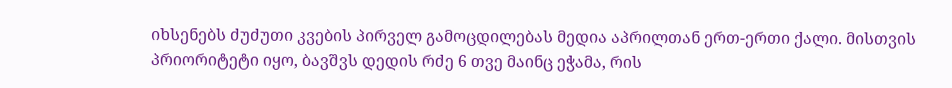იხსენებს ძუძუთი კვების პირველ გამოცდილებას მედია აპრილთან ერთ-ერთი ქალი. მისთვის პრიორიტეტი იყო, ბავშვს დედის რძე 6 თვე მაინც ეჭამა, რის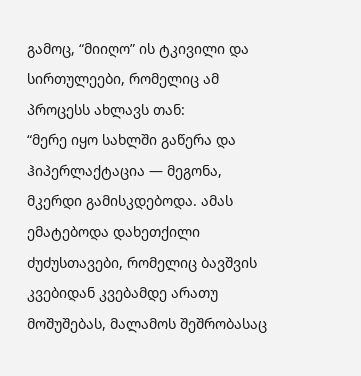გამოც, “მიიღო” ის ტკივილი და სირთულეები, რომელიც ამ პროცესს ახლავს თან:
“მერე იყო სახლში გაწერა და ჰიპერლაქტაცია — მეგონა, მკერდი გამისკდებოდა. ამას ემატებოდა დახეთქილი ძუძუსთავები, რომელიც ბავშვის კვებიდან კვებამდე არათუ მოშუშებას, მალამოს შეშრობასაც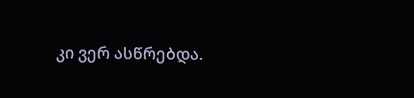კი ვერ ასწრებდა.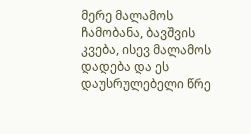მერე მალამოს ჩამობანა, ბავშვის კვება, ისევ მალამოს დადება და ეს დაუსრულებელი წრე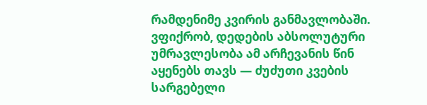რამდენიმე კვირის განმავლობაში.
ვფიქრობ, დედების აბსოლუტური უმრავლესობა ამ არჩევანის წინ აყენებს თავს — ძუძუთი კვების სარგებელი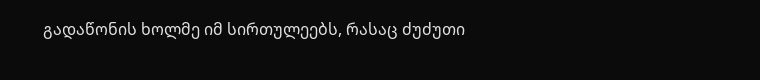გადაწონის ხოლმე იმ სირთულეებს, რასაც ძუძუთი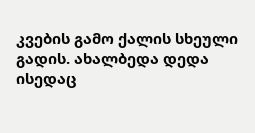კვების გამო ქალის სხეული გადის. ახალბედა დედა ისედაც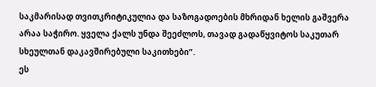საკმარისად თვითკრიტიკულია და საზოგადოების მხრიდან ხელის გაშვერა არაა საჭირო. ყველა ქალს უნდა შეეძლოს, თავად გადაწყვიტოს საკუთარ სხეულთან დაკავშირებული საკითხები”.
ეს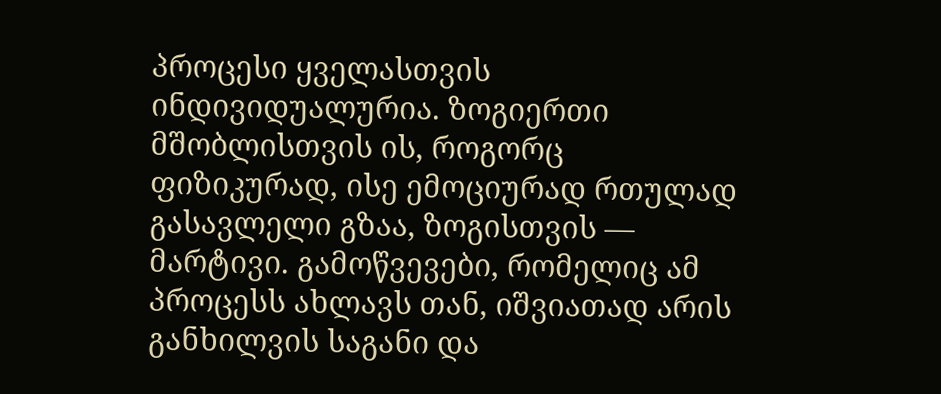პროცესი ყველასთვის ინდივიდუალურია. ზოგიერთი მშობლისთვის ის, როგორც ფიზიკურად, ისე ემოციურად რთულად გასავლელი გზაა, ზოგისთვის — მარტივი. გამოწვევები, რომელიც ამ პროცესს ახლავს თან, იშვიათად არის განხილვის საგანი და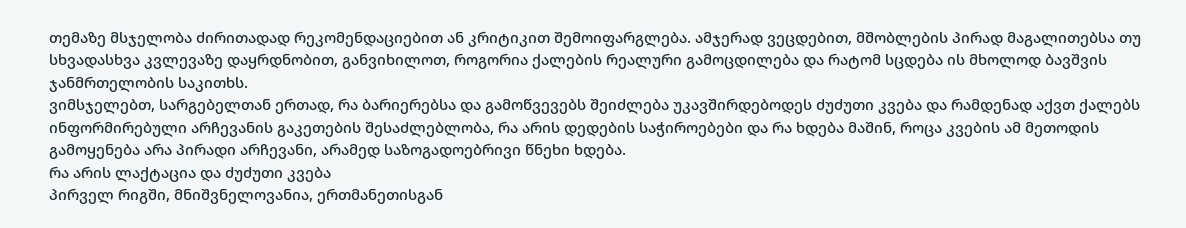თემაზე მსჯელობა ძირითადად რეკომენდაციებით ან კრიტიკით შემოიფარგლება. ამჯერად ვეცდებით, მშობლების პირად მაგალითებსა თუ სხვადასხვა კვლევაზე დაყრდნობით, განვიხილოთ, როგორია ქალების რეალური გამოცდილება და რატომ სცდება ის მხოლოდ ბავშვის ჯანმრთელობის საკითხს.
ვიმსჯელებთ, სარგებელთან ერთად, რა ბარიერებსა და გამოწვევებს შეიძლება უკავშირდებოდეს ძუძუთი კვება და რამდენად აქვთ ქალებს ინფორმირებული არჩევანის გაკეთების შესაძლებლობა, რა არის დედების საჭიროებები და რა ხდება მაშინ, როცა კვების ამ მეთოდის გამოყენება არა პირადი არჩევანი, არამედ საზოგადოებრივი წნეხი ხდება.
რა არის ლაქტაცია და ძუძუთი კვება
პირველ რიგში, მნიშვნელოვანია, ერთმანეთისგან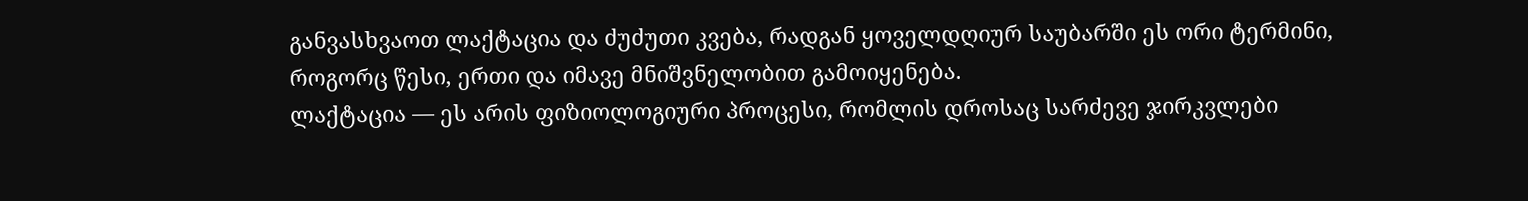განვასხვაოთ ლაქტაცია და ძუძუთი კვება, რადგან ყოველდღიურ საუბარში ეს ორი ტერმინი, როგორც წესი, ერთი და იმავე მნიშვნელობით გამოიყენება.
ლაქტაცია — ეს არის ფიზიოლოგიური პროცესი, რომლის დროსაც სარძევე ჯირკვლები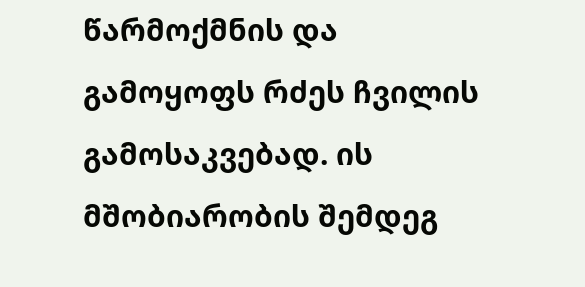წარმოქმნის და გამოყოფს რძეს ჩვილის გამოსაკვებად. ის მშობიარობის შემდეგ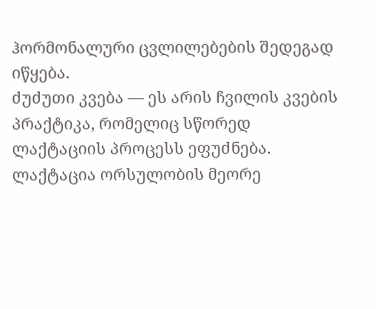ჰორმონალური ცვლილებების შედეგად იწყება.
ძუძუთი კვება — ეს არის ჩვილის კვების პრაქტიკა, რომელიც სწორედ ლაქტაციის პროცესს ეფუძნება.
ლაქტაცია ორსულობის მეორე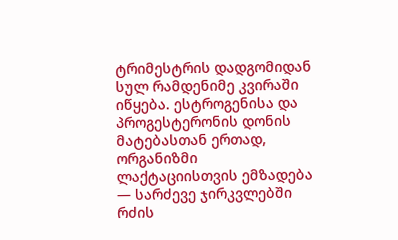ტრიმესტრის დადგომიდან სულ რამდენიმე კვირაში იწყება. ესტროგენისა და პროგესტერონის დონის მატებასთან ერთად, ორგანიზმი ლაქტაციისთვის ემზადება — სარძევე ჯირკვლებში რძის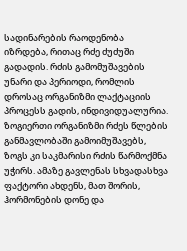სადინარების რაოდენობა იზრდება, რითაც რძე ძუძუში გადადის. რძის გამომუშავების უნარი და პერიოდი, რომლის დროსაც ორგანიზმი ლაქტაციის პროცესს გადის, ინდივიდუალურია. ზოგიერთი ორგანიზმი რძეს წლების განმავლობაში გამოიმუშავებს, ზოგს კი საკმარისი რძის წარმოქმნა უჭირს. ამაზე გავლენას სხვადასხვა ფაქტორი ახდენს, მათ შორის, ჰორმონების დონე და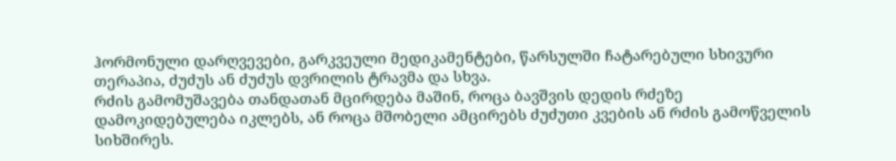ჰორმონული დარღვევები, გარკვეული მედიკამენტები, წარსულში ჩატარებული სხივური თერაპია, ძუძუს ან ძუძუს დვრილის ტრავმა და სხვა.
რძის გამომუშავება თანდათან მცირდება მაშინ, როცა ბავშვის დედის რძეზე დამოკიდებულება იკლებს, ან როცა მშობელი ამცირებს ძუძუთი კვების ან რძის გამოწველის სიხშირეს.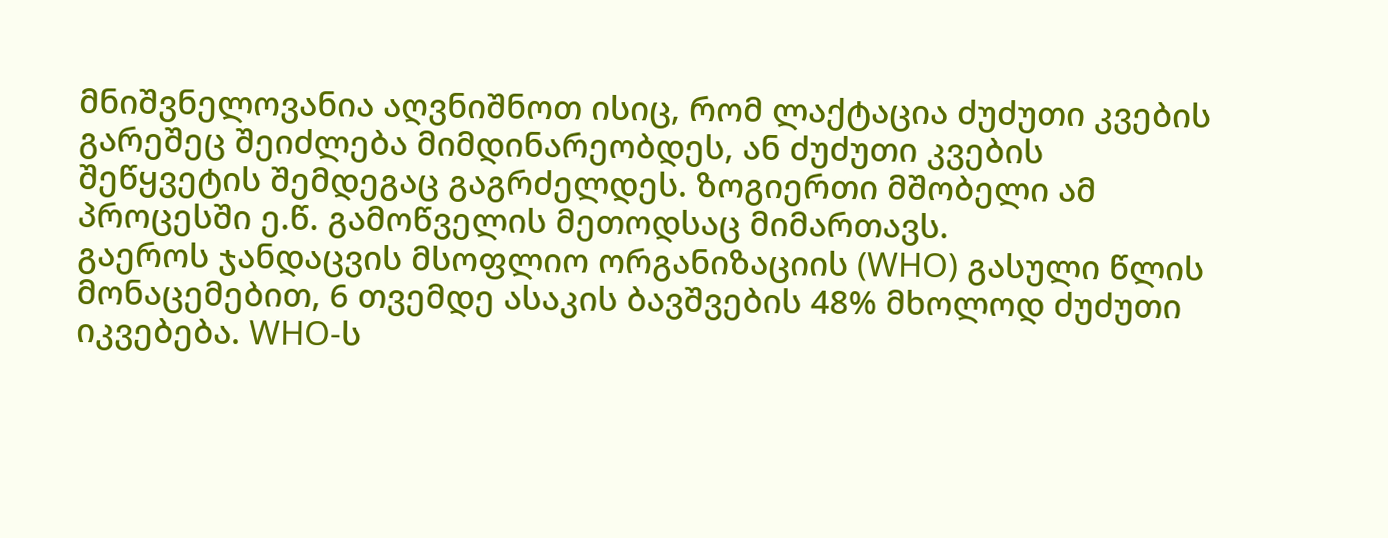მნიშვნელოვანია აღვნიშნოთ ისიც, რომ ლაქტაცია ძუძუთი კვების გარეშეც შეიძლება მიმდინარეობდეს, ან ძუძუთი კვების შეწყვეტის შემდეგაც გაგრძელდეს. ზოგიერთი მშობელი ამ პროცესში ე.წ. გამოწველის მეთოდსაც მიმართავს.
გაეროს ჯანდაცვის მსოფლიო ორგანიზაციის (WHO) გასული წლის მონაცემებით, 6 თვემდე ასაკის ბავშვების 48% მხოლოდ ძუძუთი იკვებება. WHO-ს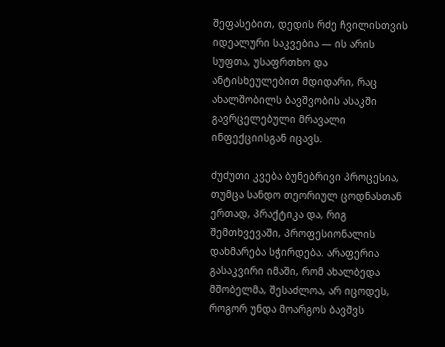შეფასებით, დედის რძე ჩვილისთვის იდეალური საკვებია — ის არის სუფთა, უსაფრთხო და ანტისხეულებით მდიდარი, რაც ახალშობილს ბავშვობის ასაკში გავრცელებული მრავალი ინფექციისგან იცავს.

ძუძუთი კვება ბუნებრივი პროცესია, თუმცა სანდო თეორიულ ცოდნასთან ერთად, პრაქტიკა და, რიგ შემთხვევაში, პროფესიონალის დახმარება სჭირდება. არაფერია გასაკვირი იმაში, რომ ახალბედა მშობელმა, შესაძლოა, არ იცოდეს, როგორ უნდა მოარგოს ბავშვს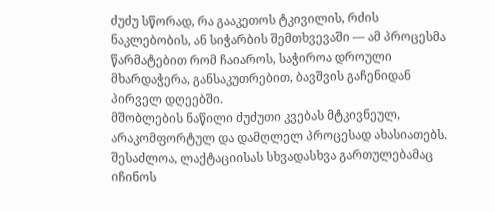ძუძუ სწორად, რა გააკეთოს ტკივილის, რძის ნაკლებობის, ან სიჭარბის შემთხვევაში — ამ პროცესმა წარმატებით რომ ჩაიაროს, საჭიროა დროული მხარდაჭერა, განსაკუთრებით, ბავშვის გაჩენიდან პირველ დღეებში.
მშობლების ნაწილი ძუძუთი კვებას მტკივნეულ, არაკომფორტულ და დამღლელ პროცესად ახასიათებს. შესაძლოა, ლაქტაციისას სხვადასხვა გართულებამაც იჩინოს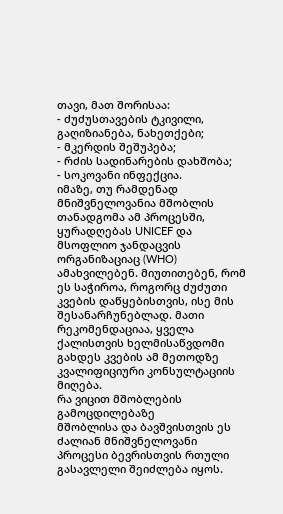თავი, მათ შორისაა:
- ძუძუსთავების ტკივილი, გაღიზიანება, ნახეთქები;
- მკერდის შეშუპება;
- რძის სადინარების დახშობა;
- სოკოვანი ინფექცია.
იმაზე, თუ რამდენად მნიშვნელოვანია მშობლის თანადგომა ამ პროცესში, ყურადღებას UNICEF და მსოფლიო ჯანდაცვის ორგანიზაციაც (WHO) ამახვილებენ. მიუთითებენ, რომ ეს საჭიროა, როგორც ძუძუთი კვების დაწყებისთვის, ისე მის შესანარჩუნებლად. მათი რეკომენდაციაა, ყველა ქალისთვის ხელმისაწვდომი გახდეს კვების ამ მეთოდზე კვალიფიციური კონსულტაციის მიღება.
რა ვიცით მშობლების გამოცდილებაზე
მშობლისა და ბავშვისთვის ეს ძალიან მნიშვნელოვანი პროცესი ბევრისთვის რთული გასავლელი შეიძლება იყოს.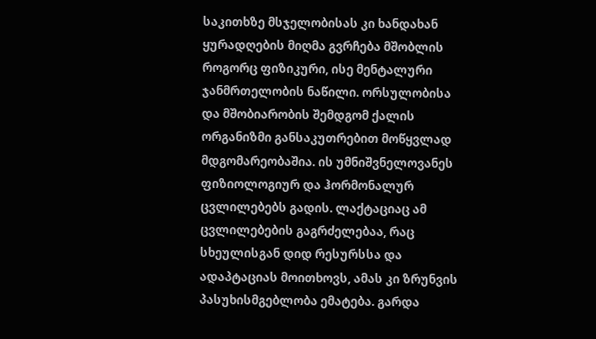საკითხზე მსჯელობისას კი ხანდახან ყურადღების მიღმა გვრჩება მშობლის როგორც ფიზიკური, ისე მენტალური ჯანმრთელობის ნაწილი. ორსულობისა და მშობიარობის შემდგომ ქალის ორგანიზმი განსაკუთრებით მოწყვლად მდგომარეობაშია. ის უმნიშვნელოვანეს ფიზიოლოგიურ და ჰორმონალურ ცვლილებებს გადის. ლაქტაციაც ამ ცვლილებების გაგრძელებაა, რაც სხეულისგან დიდ რესურსსა და ადაპტაციას მოითხოვს, ამას კი ზრუნვის პასუხისმგებლობა ემატება. გარდა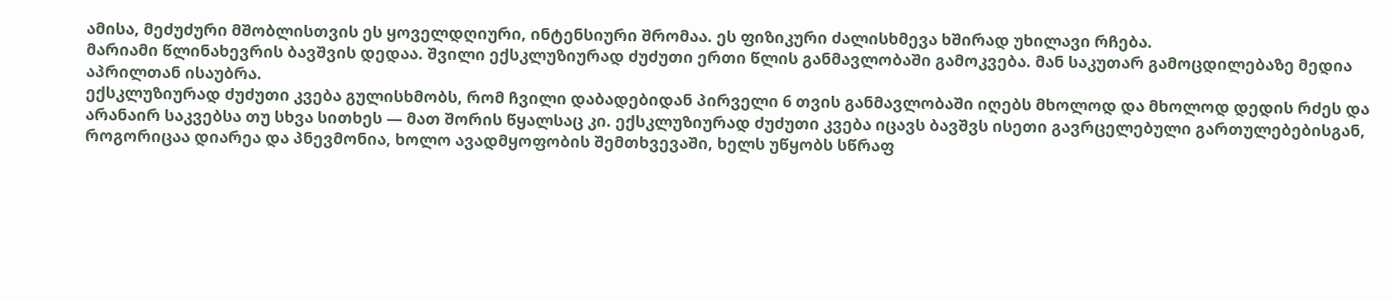ამისა, მეძუძური მშობლისთვის ეს ყოველდღიური, ინტენსიური შრომაა. ეს ფიზიკური ძალისხმევა ხშირად უხილავი რჩება.
მარიამი წლინახევრის ბავშვის დედაა. შვილი ექსკლუზიურად ძუძუთი ერთი წლის განმავლობაში გამოკვება. მან საკუთარ გამოცდილებაზე მედია აპრილთან ისაუბრა.
ექსკლუზიურად ძუძუთი კვება გულისხმობს, რომ ჩვილი დაბადებიდან პირველი 6 თვის განმავლობაში იღებს მხოლოდ და მხოლოდ დედის რძეს და არანაირ საკვებსა თუ სხვა სითხეს — მათ შორის წყალსაც კი. ექსკლუზიურად ძუძუთი კვება იცავს ბავშვს ისეთი გავრცელებული გართულებებისგან, როგორიცაა დიარეა და პნევმონია, ხოლო ავადმყოფობის შემთხვევაში, ხელს უწყობს სწრაფ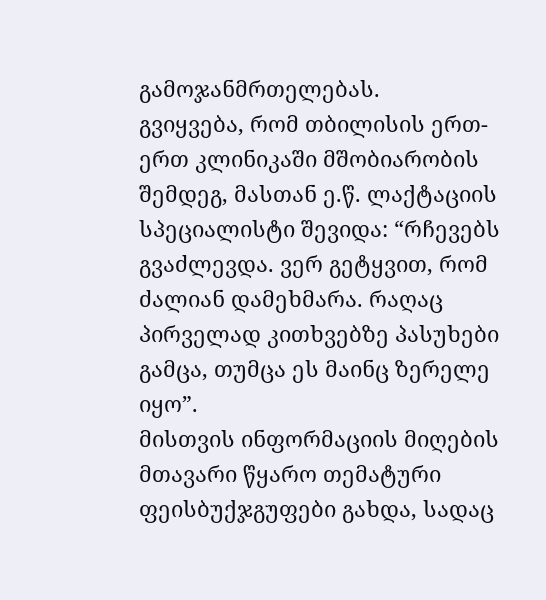გამოჯანმრთელებას.
გვიყვება, რომ თბილისის ერთ-ერთ კლინიკაში მშობიარობის შემდეგ, მასთან ე.წ. ლაქტაციის სპეციალისტი შევიდა: “რჩევებს გვაძლევდა. ვერ გეტყვით, რომ ძალიან დამეხმარა. რაღაც პირველად კითხვებზე პასუხები გამცა, თუმცა ეს მაინც ზერელე იყო”.
მისთვის ინფორმაციის მიღების მთავარი წყარო თემატური ფეისბუქჯგუფები გახდა, სადაც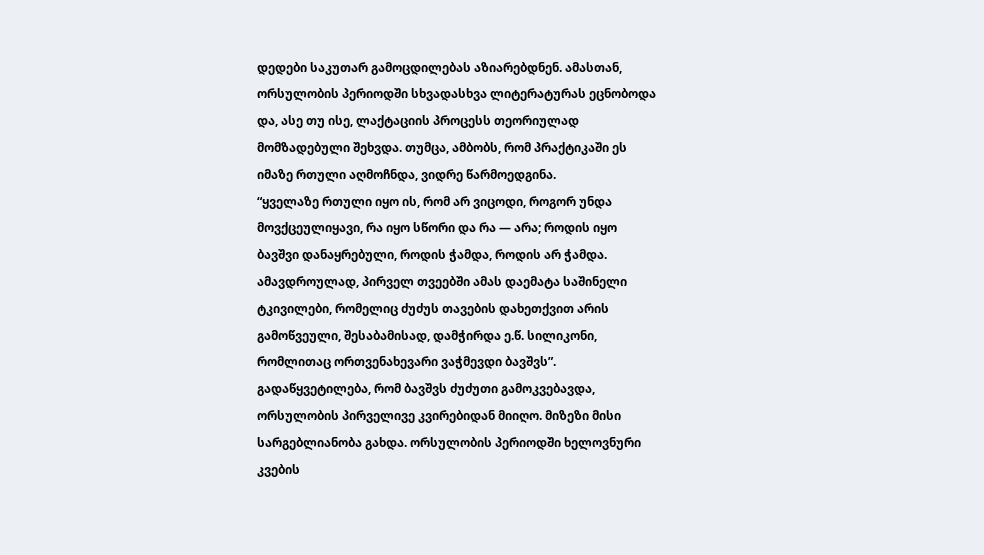დედები საკუთარ გამოცდილებას აზიარებდნენ. ამასთან, ორსულობის პერიოდში სხვადასხვა ლიტერატურას ეცნობოდა და, ასე თუ ისე, ლაქტაციის პროცესს თეორიულად მომზადებული შეხვდა. თუმცა, ამბობს, რომ პრაქტიკაში ეს იმაზე რთული აღმოჩნდა, ვიდრე წარმოედგინა.
“ყველაზე რთული იყო ის, რომ არ ვიცოდი, როგორ უნდა მოვქცეულიყავი, რა იყო სწორი და რა — არა; როდის იყო ბავშვი დანაყრებული, როდის ჭამდა, როდის არ ჭამდა. ამავდროულად, პირველ თვეებში ამას დაემატა საშინელი ტკივილები, რომელიც ძუძუს თავების დახეთქვით არის გამოწვეული, შესაბამისად, დამჭირდა ე.წ. სილიკონი, რომლითაც ორთვენახევარი ვაჭმევდი ბავშვს”.
გადაწყვეტილება, რომ ბავშვს ძუძუთი გამოკვებავდა, ორსულობის პირველივე კვირებიდან მიიღო. მიზეზი მისი სარგებლიანობა გახდა. ორსულობის პერიოდში ხელოვნური კვების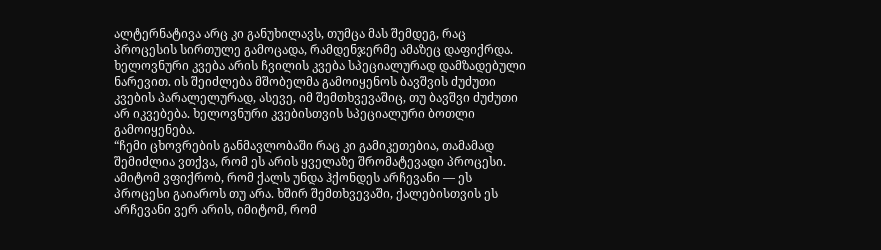ალტერნატივა არც კი განუხილავს, თუმცა მას შემდეგ, რაც პროცესის სირთულე გამოცადა, რამდენჯერმე ამაზეც დაფიქრდა.
ხელოვნური კვება არის ჩვილის კვება სპეციალურად დამზადებული ნარევით. ის შეიძლება მშობელმა გამოიყენოს ბავშვის ძუძუთი კვების პარალელურად, ასევე, იმ შემთხვევაშიც, თუ ბავშვი ძუძუთი არ იკვებება. ხელოვნური კვებისთვის სპეციალური ბოთლი გამოიყენება.
“ჩემი ცხოვრების განმავლობაში რაც კი გამიკეთებია, თამამად შემიძლია ვთქვა, რომ ეს არის ყველაზე შრომატევადი პროცესი. ამიტომ ვფიქრობ, რომ ქალს უნდა ჰქონდეს არჩევანი — ეს პროცესი გაიაროს თუ არა. ხშირ შემთხვევაში, ქალებისთვის ეს არჩევანი ვერ არის, იმიტომ, რომ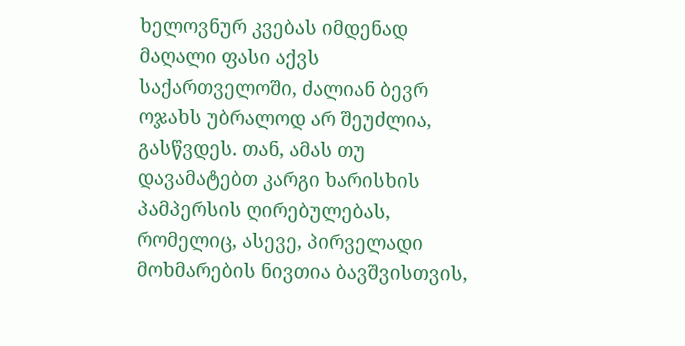ხელოვნურ კვებას იმდენად მაღალი ფასი აქვს საქართველოში, ძალიან ბევრ ოჯახს უბრალოდ არ შეუძლია, გასწვდეს. თან, ამას თუ დავამატებთ კარგი ხარისხის პამპერსის ღირებულებას, რომელიც, ასევე, პირველადი მოხმარების ნივთია ბავშვისთვის,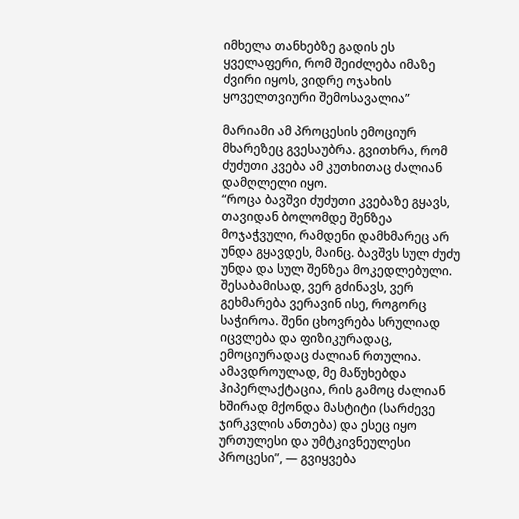იმხელა თანხებზე გადის ეს ყველაფერი, რომ შეიძლება იმაზე ძვირი იყოს, ვიდრე ოჯახის ყოველთვიური შემოსავალია”

მარიამი ამ პროცესის ემოციურ მხარეზეც გვესაუბრა. გვითხრა, რომ ძუძუთი კვება ამ კუთხითაც ძალიან დამღლელი იყო.
“როცა ბავშვი ძუძუთი კვებაზე გყავს, თავიდან ბოლომდე შენზეა მოჯაჭვული, რამდენი დამხმარეც არ უნდა გყავდეს, მაინც. ბავშვს სულ ძუძუ უნდა და სულ შენზეა მოკედლებული. შესაბამისად, ვერ გძინავს, ვერ გეხმარება ვერავინ ისე, როგორც საჭიროა. შენი ცხოვრება სრულიად იცვლება და ფიზიკურადაც, ემოციურადაც ძალიან რთულია. ამავდროულად, მე მაწუხებდა ჰიპერლაქტაცია, რის გამოც ძალიან ხშირად მქონდა მასტიტი (სარძევე ჯირკვლის ანთება) და ესეც იყო ურთულესი და უმტკივნეულესი პროცესი”, — გვიყვება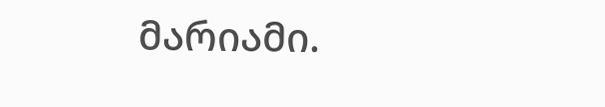მარიამი.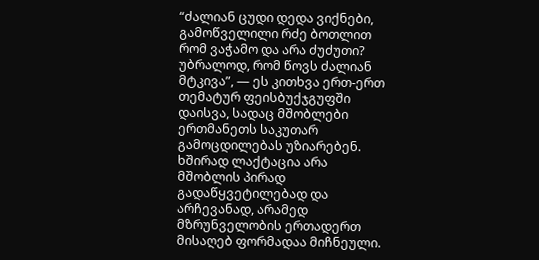“ძალიან ცუდი დედა ვიქნები, გამოწველილი რძე ბოთლით რომ ვაჭამო და არა ძუძუთი? უბრალოდ, რომ წოვს ძალიან მტკივა”, — ეს კითხვა ერთ-ერთ თემატურ ფეისბუქჯგუფში დაისვა, სადაც მშობლები ერთმანეთს საკუთარ გამოცდილებას უზიარებენ. ხშირად ლაქტაცია არა მშობლის პირად გადაწყვეტილებად და არჩევანად, არამედ მზრუნველობის ერთადერთ მისაღებ ფორმადაა მიჩნეული.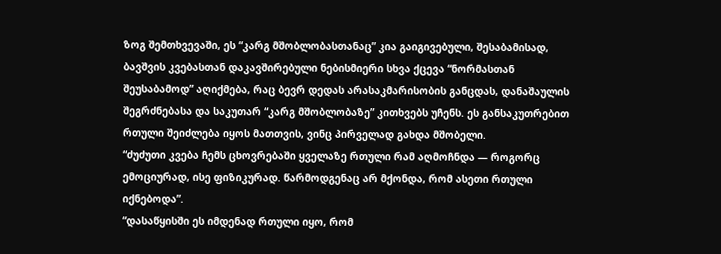ზოგ შემთხვევაში, ეს “კარგ მშობლობასთანაც” კია გაიგივებული, შესაბამისად, ბავშვის კვებასთან დაკავშირებული ნებისმიერი სხვა ქცევა “ნორმასთან შეუსაბამოდ” აღიქმება, რაც ბევრ დედას არასაკმარისობის განცდას, დანაშაულის შეგრძნებასა და საკუთარ “კარგ მშობლობაზე” კითხვებს უჩენს. ეს განსაკუთრებით რთული შეიძლება იყოს მათთვის, ვინც პირველად გახდა მშობელი.
“ძუძუთი კვება ჩემს ცხოვრებაში ყველაზე რთული რამ აღმოჩნდა — როგორც ემოციურად, ისე ფიზიკურად. წარმოდგენაც არ მქონდა, რომ ასეთი რთული იქნებოდა”.
“დასაწყისში ეს იმდენად რთული იყო, რომ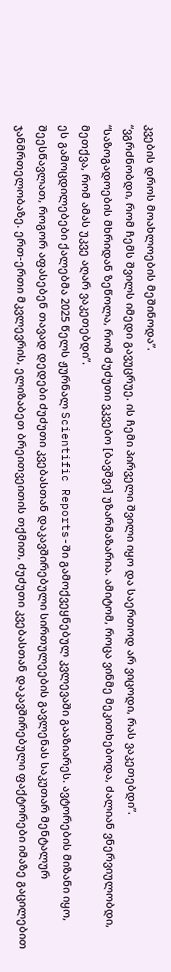კვების დროს მოახლოების მეშინოდა”.
“ვგრძნობდი, რომ ჩემს შვილს იმედი გავუცრუე. ის ჩემი პირველი შვილი იყო და საერთოდ არ ვიცოდი, რას ვაკეთებდი”.
“საზოგადოების მხრიდან ზეწოლა, რომ ძუძუთი ვკვებო [ბავშვი] უზარმაზარია. ამიტომ, როცა ვინმე მეკითხებოდა, ძალიან ვნერვიულობდი, მეთქვა, რომ ამას უკვე აღარ ვაკეთებდი”.
ეს გამოცდილებები ქალებმა 2025 წელს ჟურნალ Scientific Reports-ში გამოქვეყნებულ კვლევაში გააზიარეს. ავტორების მიზანი იყო, შეესწავლათ, როგორ აფასებენ თავად დედები ძუძუთი კვებასთან დაკავშირებული სირთულეების გავლენას საკუთარ მენტალურ ჯანმრთელობაზე. ერთ-ერთი მკვლევრის, ელიზაბეთ ბრეითვეითის თქმით, ძუძუთი კვებასთან დაკავშირებული ფაქტორები იმაზე გაცილებით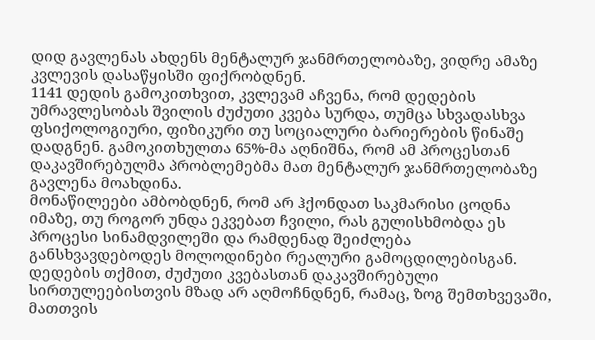დიდ გავლენას ახდენს მენტალურ ჯანმრთელობაზე, ვიდრე ამაზე კვლევის დასაწყისში ფიქრობდნენ.
1141 დედის გამოკითხვით, კვლევამ აჩვენა, რომ დედების უმრავლესობას შვილის ძუძუთი კვება სურდა, თუმცა სხვადასხვა ფსიქოლოგიური, ფიზიკური თუ სოციალური ბარიერების წინაშე დადგნენ. გამოკითხულთა 65%-მა აღნიშნა, რომ ამ პროცესთან დაკავშირებულმა პრობლემებმა მათ მენტალურ ჯანმრთელობაზე გავლენა მოახდინა.
მონაწილეები ამბობდნენ, რომ არ ჰქონდათ საკმარისი ცოდნა იმაზე, თუ როგორ უნდა ეკვებათ ჩვილი, რას გულისხმობდა ეს პროცესი სინამდვილეში და რამდენად შეიძლება განსხვავდებოდეს მოლოდინები რეალური გამოცდილებისგან. დედების თქმით, ძუძუთი კვებასთან დაკავშირებული სირთულეებისთვის მზად არ აღმოჩნდნენ, რამაც, ზოგ შემთხვევაში, მათთვის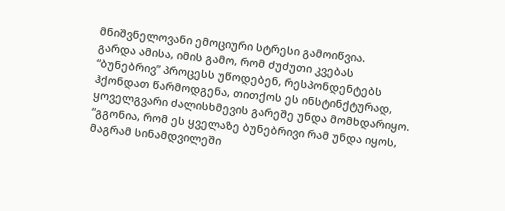მნიშვნელოვანი ემოციური სტრესი გამოიწვია.
გარდა ამისა, იმის გამო, რომ ძუძუთი კვებას “ბუნებრივ” პროცესს უწოდებენ, რესპონდენტებს ჰქონდათ წარმოდგენა, თითქოს ეს ინსტინქტურად, ყოველგვარი ძალისხმევის გარეშე უნდა მომხდარიყო.
“გგონია, რომ ეს ყველაზე ბუნებრივი რამ უნდა იყოს, მაგრამ სინამდვილეში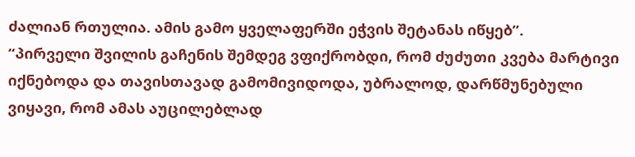ძალიან რთულია. ამის გამო ყველაფერში ეჭვის შეტანას იწყებ”.
“პირველი შვილის გაჩენის შემდეგ ვფიქრობდი, რომ ძუძუთი კვება მარტივი იქნებოდა და თავისთავად გამომივიდოდა, უბრალოდ, დარწმუნებული ვიყავი, რომ ამას აუცილებლად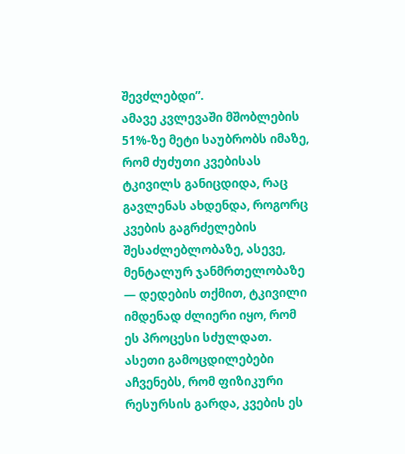შევძლებდი”.
ამავე კვლევაში მშობლების 51%-ზე მეტი საუბრობს იმაზე, რომ ძუძუთი კვებისას ტკივილს განიცდიდა, რაც გავლენას ახდენდა, როგორც კვების გაგრძელების შესაძლებლობაზე, ასევე, მენტალურ ჯანმრთელობაზე — დედების თქმით, ტკივილი იმდენად ძლიერი იყო, რომ ეს პროცესი სძულდათ.
ასეთი გამოცდილებები აჩვენებს, რომ ფიზიკური რესურსის გარდა, კვების ეს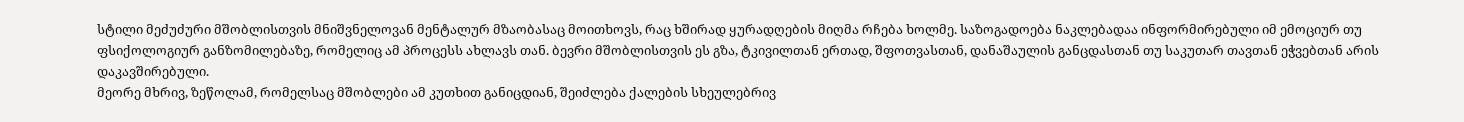სტილი მეძუძური მშობლისთვის მნიშვნელოვან მენტალურ მზაობასაც მოითხოვს, რაც ხშირად ყურადღების მიღმა რჩება ხოლმე. საზოგადოება ნაკლებადაა ინფორმირებული იმ ემოციურ თუ ფსიქოლოგიურ განზომილებაზე, რომელიც ამ პროცესს ახლავს თან. ბევრი მშობლისთვის ეს გზა, ტკივილთან ერთად, შფოთვასთან, დანაშაულის განცდასთან თუ საკუთარ თავთან ეჭვებთან არის დაკავშირებული.
მეორე მხრივ, ზეწოლამ, რომელსაც მშობლები ამ კუთხით განიცდიან, შეიძლება ქალების სხეულებრივ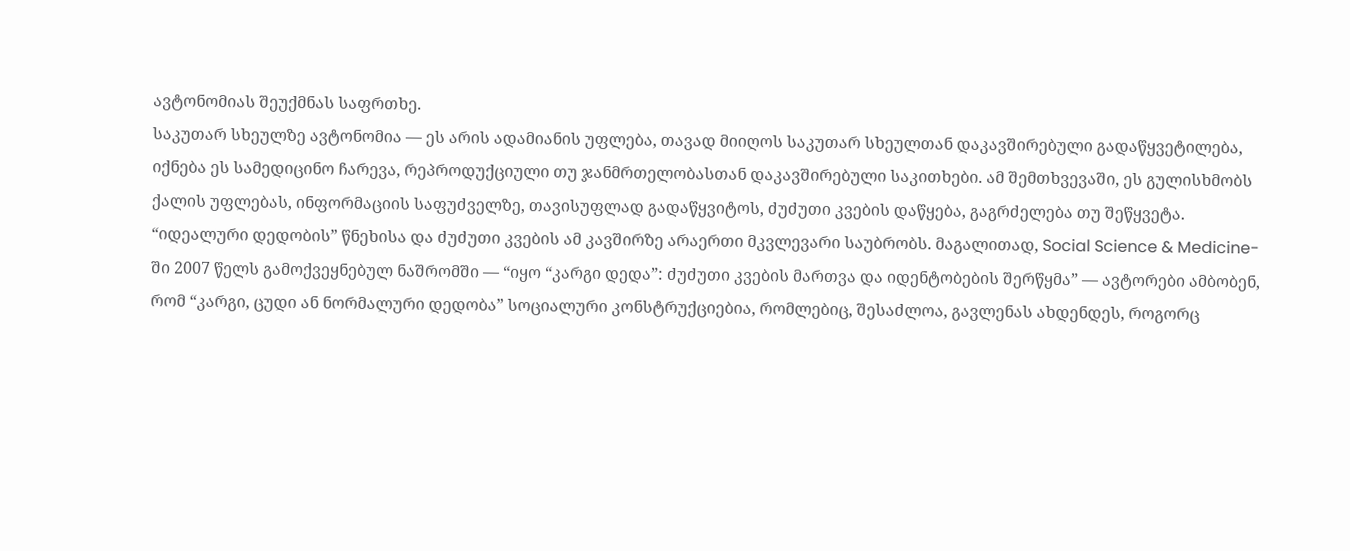ავტონომიას შეუქმნას საფრთხე.
საკუთარ სხეულზე ავტონომია — ეს არის ადამიანის უფლება, თავად მიიღოს საკუთარ სხეულთან დაკავშირებული გადაწყვეტილება, იქნება ეს სამედიცინო ჩარევა, რეპროდუქციული თუ ჯანმრთელობასთან დაკავშირებული საკითხები. ამ შემთხვევაში, ეს გულისხმობს ქალის უფლებას, ინფორმაციის საფუძველზე, თავისუფლად გადაწყვიტოს, ძუძუთი კვების დაწყება, გაგრძელება თუ შეწყვეტა.
“იდეალური დედობის” წნეხისა და ძუძუთი კვების ამ კავშირზე არაერთი მკვლევარი საუბრობს. მაგალითად, Social Science & Medicine-ში 2007 წელს გამოქვეყნებულ ნაშრომში — “იყო “კარგი დედა”: ძუძუთი კვების მართვა და იდენტობების შერწყმა” — ავტორები ამბობენ, რომ “კარგი, ცუდი ან ნორმალური დედობა” სოციალური კონსტრუქციებია, რომლებიც, შესაძლოა, გავლენას ახდენდეს, როგორც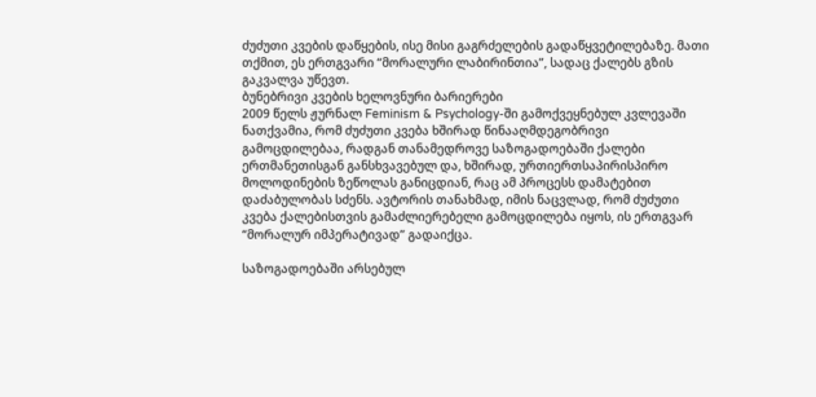ძუძუთი კვების დაწყების, ისე მისი გაგრძელების გადაწყვეტილებაზე. მათი თქმით, ეს ერთგვარი “მორალური ლაბირინთია”, სადაც ქალებს გზის გაკვალვა უწევთ.
ბუნებრივი კვების ხელოვნური ბარიერები
2009 წელს ჟურნალ Feminism & Psychology-ში გამოქვეყნებულ კვლევაში ნათქვამია, რომ ძუძუთი კვება ხშირად წინააღმდეგობრივი გამოცდილებაა, რადგან თანამედროვე საზოგადოებაში ქალები ერთმანეთისგან განსხვავებულ და, ხშირად, ურთიერთსაპირისპირო მოლოდინების ზეწოლას განიცდიან, რაც ამ პროცესს დამატებით დაძაბულობას სძენს. ავტორის თანახმად, იმის ნაცვლად, რომ ძუძუთი კვება ქალებისთვის გამაძლიერებელი გამოცდილება იყოს, ის ერთგვარ “მორალურ იმპერატივად” გადაიქცა.

საზოგადოებაში არსებულ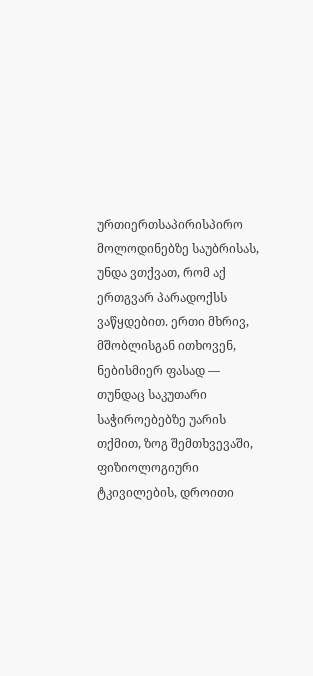ურთიერთსაპირისპირო მოლოდინებზე საუბრისას, უნდა ვთქვათ, რომ აქ ერთგვარ პარადოქსს ვაწყდებით. ერთი მხრივ, მშობლისგან ითხოვენ, ნებისმიერ ფასად — თუნდაც საკუთარი საჭიროებებზე უარის თქმით, ზოგ შემთხვევაში, ფიზიოლოგიური ტკივილების, დროითი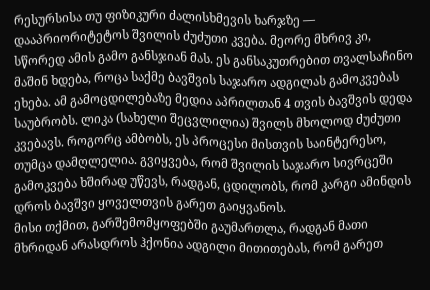რესურსისა თუ ფიზიკური ძალისხმევის ხარჯზე — დააპრიორიტეტოს შვილის ძუძუთი კვება. მეორე მხრივ კი, სწორედ ამის გამო განსჯიან მას. ეს განსაკუთრებით თვალსაჩინო მაშინ ხდება, როცა საქმე ბავშვის საჯარო ადგილას გამოკვებას ეხება. ამ გამოცდილებაზე მედია აპრილთან 4 თვის ბავშვის დედა საუბრობს. ლიკა (სახელი შეცვლილია) შვილს მხოლოდ ძუძუთი კვებავს. როგორც ამბობს, ეს პროცესი მისთვის საინტერესო, თუმცა დამღლელია. გვიყვება, რომ შვილის საჯარო სივრცეში გამოკვება ხშირად უწევს, რადგან, ცდილობს, რომ კარგი ამინდის დროს ბავშვი ყოველთვის გარეთ გაიყვანოს.
მისი თქმით, გარშემომყოფებში გაუმართლა, რადგან მათი მხრიდან არასდროს ჰქონია ადგილი მითითებას, რომ გარეთ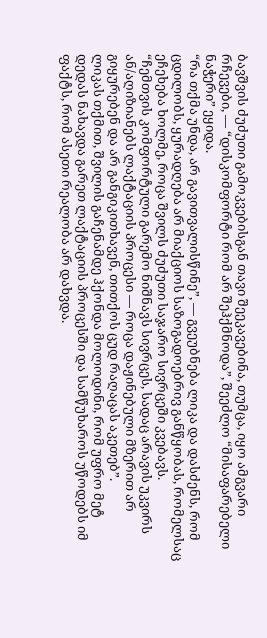ბავშვის ძუძუთი გამოკვებისგან თავი შეეკავებინა, თუმცა, იყო ამგვარი რჩევები, — “დისკომფორტი რომ არ შეჰქმნოდა”, შეეძლო “მისაფარებელი ნაჭერი” ეყიდა.
“რა თქმა უნდა, არ გავითვალისწინე”, — გვეუბნება ლიკა და დასძენს, რომ ცდილობს, ყურადღება არ მიაქციოს საზოგადოებრივ განწყობას, რომელსაც ეჩეხება ხოლმე, როცა შვილს ძუძუთი საჯარო სივრცეში კვებავს.
“ჩემთვის კომფორტული გარემო ნიშნავს სივრცეს, სადაც არავის უკვირს ან/აღიზიანებს ლაქტაციის პროცესი — როცა დაჟინებული მზერით არ გიყურებენ და არ განგიკითხავენ, თითქოს ცუდ რაღაცას აკეთებ”.
ლიკას თქმით, შვილის გაჩენამდე ჰქონდა მოლოდინი, რომ უფრო მეტ დედას ნახავდა გარეთ ლაქტაციის პროცესში და სამწუხაროს უწოდებს იმ ფაქტს, რომ ასეთი რეალობა არ დახვდა.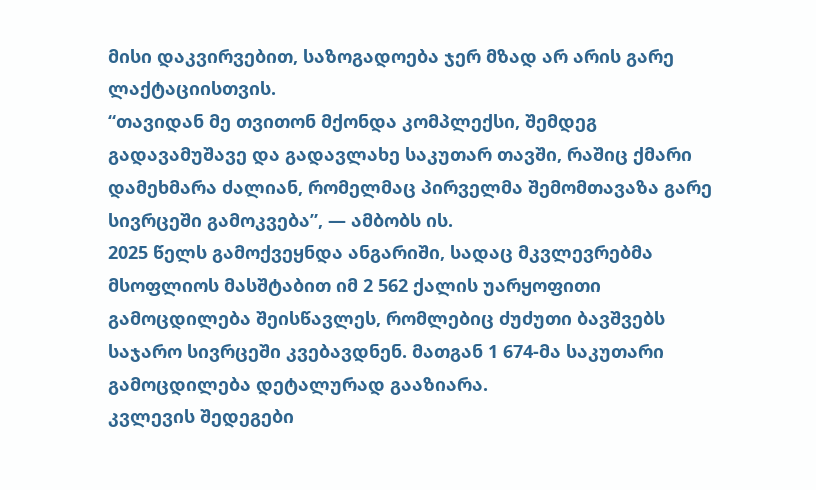მისი დაკვირვებით, საზოგადოება ჯერ მზად არ არის გარე ლაქტაციისთვის.
“თავიდან მე თვითონ მქონდა კომპლექსი, შემდეგ გადავამუშავე და გადავლახე საკუთარ თავში, რაშიც ქმარი დამეხმარა ძალიან, რომელმაც პირველმა შემომთავაზა გარე სივრცეში გამოკვება”, — ამბობს ის.
2025 წელს გამოქვეყნდა ანგარიში, სადაც მკვლევრებმა მსოფლიოს მასშტაბით იმ 2 562 ქალის უარყოფითი გამოცდილება შეისწავლეს, რომლებიც ძუძუთი ბავშვებს საჯარო სივრცეში კვებავდნენ. მათგან 1 674-მა საკუთარი გამოცდილება დეტალურად გააზიარა.
კვლევის შედეგები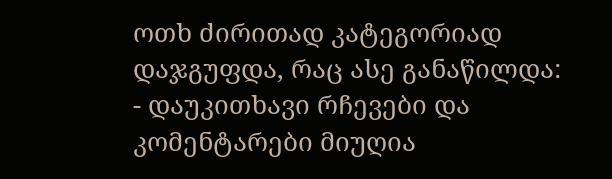ოთხ ძირითად კატეგორიად დაჯგუფდა, რაც ასე განაწილდა:
- დაუკითხავი რჩევები და კომენტარები მიუღია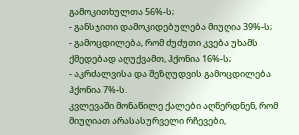გამოკითხულთა 56%-ს;
- განსჯითი დამოკიდებულება მიუღია 39%-ს;
- გამოცდილება, რომ ძუძუთი კვება უხამს ქმედებად აღუქვამთ, ჰქონია 16%-ს;
- აკრძალვისა და შეზღუდვის გამოცდილება ჰქონია 7%-ს.
კვლევაში მონაწილე ქალები აღწერდნენ, რომ მიუღიათ არასასურველი რჩევები,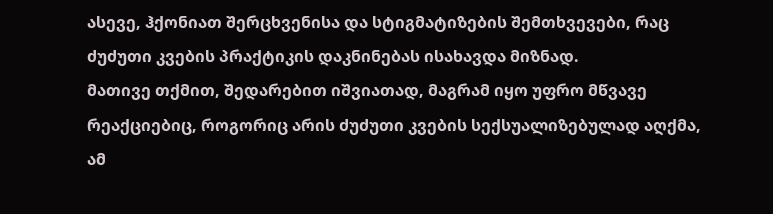ასევე, ჰქონიათ შერცხვენისა და სტიგმატიზების შემთხვევები, რაც ძუძუთი კვების პრაქტიკის დაკნინებას ისახავდა მიზნად.
მათივე თქმით, შედარებით იშვიათად, მაგრამ იყო უფრო მწვავე რეაქციებიც, როგორიც არის ძუძუთი კვების სექსუალიზებულად აღქმა, ამ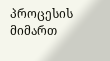პროცესის მიმართ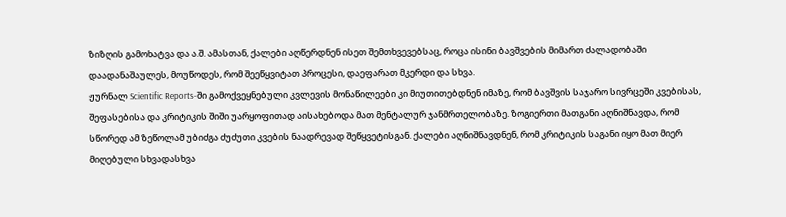ზიზღის გამოხატვა და ა.შ. ამასთან, ქალები აღწერდნენ ისეთ შემთხვევებსაც, როცა ისინი ბავშვების მიმართ ძალადობაში დაადანაშაულეს, მოუწოდეს, რომ შეეწყვიტათ პროცესი, დაეფარათ მკერდი და სხვა.
ჟურნალ Scientific Reports-ში გამოქვეყნებული კვლევის მონაწილეები კი მიუთითებდნენ იმაზე, რომ ბავშვის საჯარო სივრცეში კვებისას, შეფასებისა და კრიტიკის შიში უარყოფითად აისახებოდა მათ მენტალურ ჯანმრთელობაზე. ზოგიერთი მათგანი აღნიშნავდა, რომ სწორედ ამ ზეწოლამ უბიძგა ძუძუთი კვების ნაადრევად შეწყვეტისგან. ქალები აღნიშნავდნენ, რომ კრიტიკის საგანი იყო მათ მიერ მიღებული სხვადასხვა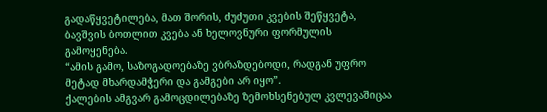გადაწყვეტილება, მათ შორის, ძუძუთი კვების შეწყვეტა, ბავშვის ბოთლით კვება ან ხელოვნური ფორმულის გამოყენება.
“ამის გამო, საზოგადოებაზე ვბრაზდებოდი, რადგან უფრო მეტად მხარდამჭერი და გამგები არ იყო”.
ქალების ამგვარ გამოცდილებაზე ზემოხსენებულ კვლევაშიცაა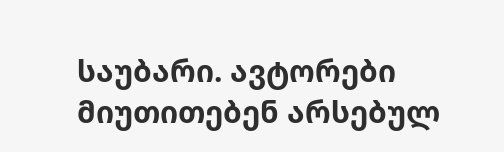საუბარი. ავტორები მიუთითებენ არსებულ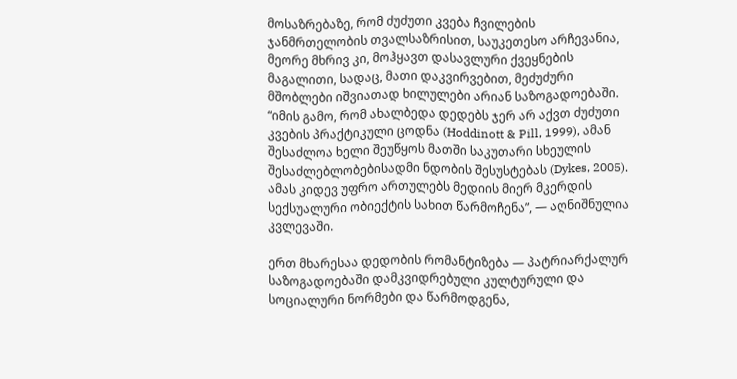მოსაზრებაზე, რომ ძუძუთი კვება ჩვილების ჯანმრთელობის თვალსაზრისით, საუკეთესო არჩევანია, მეორე მხრივ კი, მოჰყავთ დასავლური ქვეყნების მაგალითი, სადაც, მათი დაკვირვებით, მეძუძური მშობლები იშვიათად ხილულები არიან საზოგადოებაში.
“იმის გამო, რომ ახალბედა დედებს ჯერ არ აქვთ ძუძუთი კვების პრაქტიკული ცოდნა (Hoddinott & Pill, 1999), ამან შესაძლოა ხელი შეუწყოს მათში საკუთარი სხეულის შესაძლებლობებისადმი ნდობის შესუსტებას (Dykes, 2005). ამას კიდევ უფრო ართულებს მედიის მიერ მკერდის სექსუალური ობიექტის სახით წარმოჩენა”, — აღნიშნულია კვლევაში.

ერთ მხარესაა დედობის რომანტიზება — პატრიარქალურ საზოგადოებაში დამკვიდრებული კულტურული და სოციალური ნორმები და წარმოდგენა,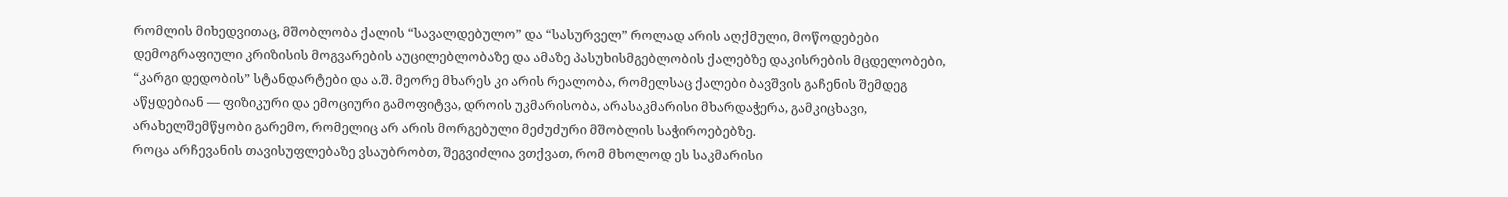რომლის მიხედვითაც, მშობლობა ქალის “სავალდებულო” და “სასურველ” როლად არის აღქმული, მოწოდებები დემოგრაფიული კრიზისის მოგვარების აუცილებლობაზე და ამაზე პასუხისმგებლობის ქალებზე დაკისრების მცდელობები, “კარგი დედობის” სტანდარტები და ა.შ. მეორე მხარეს კი არის რეალობა, რომელსაც ქალები ბავშვის გაჩენის შემდეგ აწყდებიან — ფიზიკური და ემოციური გამოფიტვა, დროის უკმარისობა, არასაკმარისი მხარდაჭერა, გამკიცხავი, არახელშემწყობი გარემო, რომელიც არ არის მორგებული მეძუძური მშობლის საჭიროებებზე.
როცა არჩევანის თავისუფლებაზე ვსაუბრობთ, შეგვიძლია ვთქვათ, რომ მხოლოდ ეს საკმარისი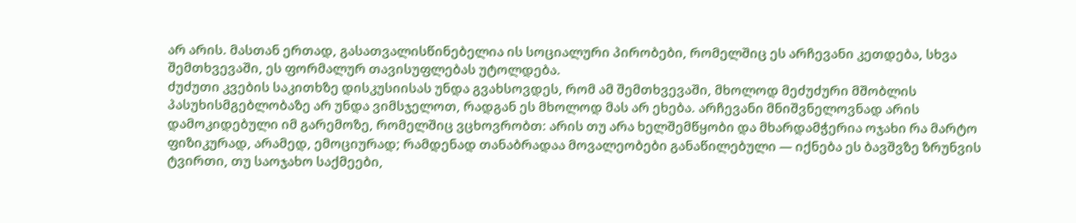არ არის. მასთან ერთად, გასათვალისწინებელია ის სოციალური პირობები, რომელშიც ეს არჩევანი კეთდება, სხვა შემთხვევაში, ეს ფორმალურ თავისუფლებას უტოლდება.
ძუძუთი კვების საკითხზე დისკუსიისას უნდა გვახსოვდეს, რომ ამ შემთხვევაში, მხოლოდ მეძუძური მშობლის პასუხისმგებლობაზე არ უნდა ვიმსჯელოთ, რადგან ეს მხოლოდ მას არ ეხება. არჩევანი მნიშვნელოვნად არის დამოკიდებული იმ გარემოზე, რომელშიც ვცხოვრობთ: არის თუ არა ხელშემწყობი და მხარდამჭერია ოჯახი რა მარტო ფიზიკურად, არამედ, ემოციურად; რამდენად თანაბრადაა მოვალეობები განაწილებული — იქნება ეს ბავშვზე ზრუნვის ტვირთი, თუ საოჯახო საქმეები,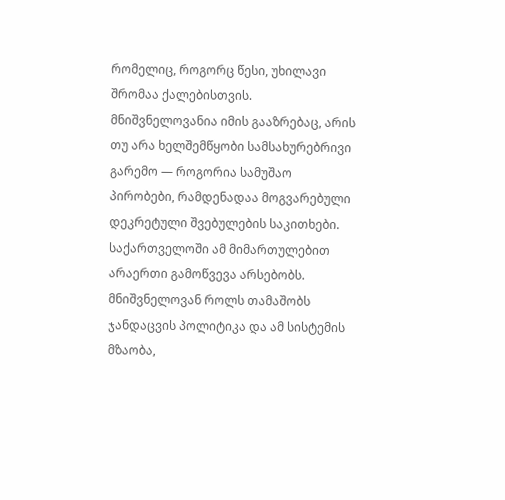რომელიც, როგორც წესი, უხილავი შრომაა ქალებისთვის.
მნიშვნელოვანია იმის გააზრებაც, არის თუ არა ხელშემწყობი სამსახურებრივი გარემო — როგორია სამუშაო პირობები, რამდენადაა მოგვარებული დეკრეტული შვებულების საკითხები. საქართველოში ამ მიმართულებით არაერთი გამოწვევა არსებობს.
მნიშვნელოვან როლს თამაშობს ჯანდაცვის პოლიტიკა და ამ სისტემის მზაობა,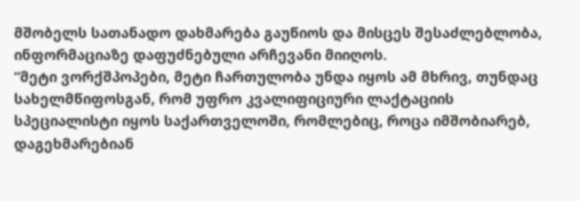მშობელს სათანადო დახმარება გაუწიოს და მისცეს შესაძლებლობა, ინფორმაციაზე დაფუძნებული არჩევანი მიიღოს.
“მეტი ვორქშპოპები, მეტი ჩართულობა უნდა იყოს ამ მხრივ, თუნდაც სახელმწიფოსგან, რომ უფრო კვალიფიციური ლაქტაციის სპეციალისტი იყოს საქართველოში, რომლებიც, როცა იმშობიარებ, დაგეხმარებიან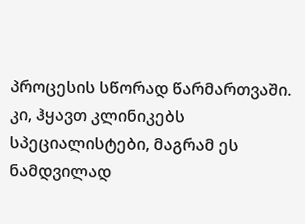პროცესის სწორად წარმართვაში. კი, ჰყავთ კლინიკებს სპეციალისტები, მაგრამ ეს ნამდვილად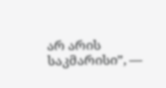არ არის საკმარისი”, —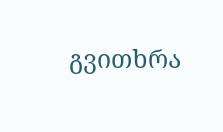გვითხრა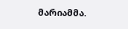მარიამმა.